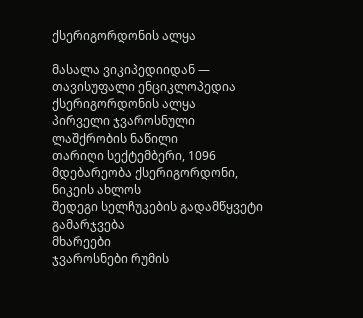ქსერიგორდონის ალყა

მასალა ვიკიპედიიდან — თავისუფალი ენციკლოპედია
ქსერიგორდონის ალყა
პირველი ჯვაროსნული ლაშქრობის ნაწილი
თარიღი სექტემბერი, 1096
მდებარეობა ქსერიგორდონი, ნიკეის ახლოს
შედეგი სელჩუკების გადამწყვეტი გამარჯვება
მხარეები
ჯვაროსნები რუმის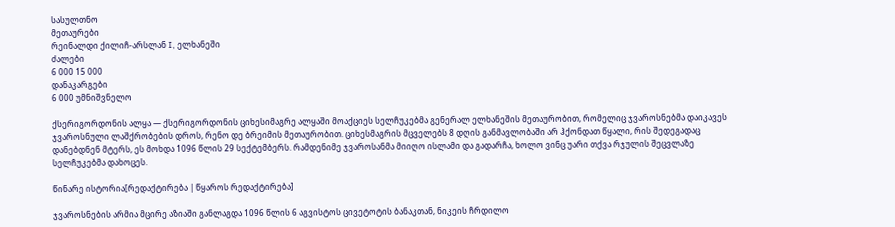სასულთნო
მეთაურები
რეინალდი ქილიჩ-არსლან I, ელხანეში
ძალები
6 000 15 000
დანაკარგები
6 000 უმნიშვნელო

ქსერიგორდონის ალყა — ქსერიგორდონის ციხესიმაგრე ალყაში მოაქციეს სელჩუკებმა გენერალ ელხანეშის მეთაურობით, რომელიც ჯვაროსნებმა დაიკავეს ჯვაროსნული ლაშქრობების დროს, რენო დე ბრეიმის მეთაურობით. ციხესმაგრის მცველებს 8 დღის განმავლობაში არ ჰქონდათ წყალი, რის შედეგადაც დანებდნენ მტერს, ეს მოხდა 1096 წლის 29 სექტემბერს. რამდენიმე ჯვაროსანმა მიიღო ისლამი და გადარჩა, ხოლო ვინც უარი თქვა რჯულის შეცვლაზე სელჩუკებმა დახოცეს.

წინარე ისტორია[რედაქტირება | წყაროს რედაქტირება]

ჯვაროსნების არმია მცირე აზიაში განლაგდა 1096 წლის 6 აგვისტოს ცივეტოტის ბანაკთან, ნიკეის ჩრდილო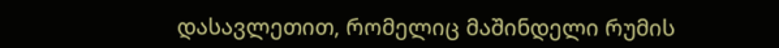დასავლეთით, რომელიც მაშინდელი რუმის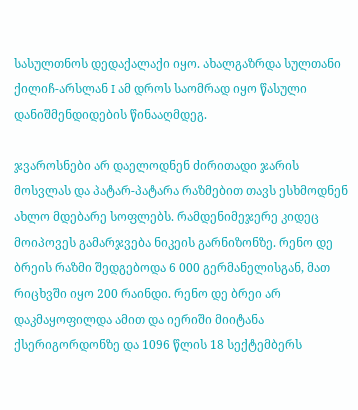სასულთნოს დედაქალაქი იყო. ახალგაზრდა სულთანი ქილიჩ-არსლან I ამ დროს საომრად იყო წასული დანიშმენდიდების წინააღმდეგ.

ჯვაროსნები არ დაელოდნენ ძირითადი ჯარის მოსვლას და პატარ-პატარა რაზმებით თავს ესხმოდნენ ახლო მდებარე სოფლებს. რამდენიმეჯერე კიდეც მოიპოვეს გამარჯვება ნიკეის გარნიზონზე. რენო დე ბრეის რაზმი შედგებოდა 6 000 გერმანელისგან, მათ რიცხვში იყო 200 რაინდი. რენო დე ბრეი არ დაკმაყოფილდა ამით და იერიში მიიტანა ქსერიგორდონზე და 1096 წლის 18 სექტემბერს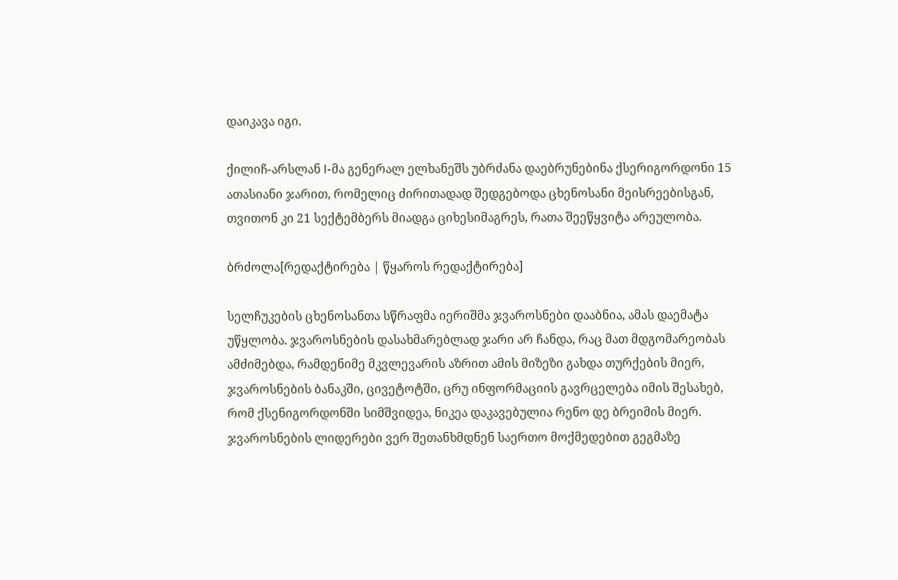დაიკავა იგი.

ქილიჩ-არსლან I-მა გენერალ ელხანეშს უბრძანა დაებრუნებინა ქსერიგორდონი 15 ათასიანი ჯარით, რომელიც ძირითადად შედგებოდა ცხენოსანი მეისრეებისგან, თვითონ კი 21 სექტემბერს მიადგა ციხესიმაგრეს, რათა შეეწყვიტა არეულობა.

ბრძოლა[რედაქტირება | წყაროს რედაქტირება]

სელჩუკების ცხენოსანთა სწრაფმა იერიშმა ჯვაროსნები დააბნია, ამას დაემატა უწყლობა. ჯვაროსნების დასახმარებლად ჯარი არ ჩანდა, რაც მათ მდგომარეობას ამძიმებდა, რამდენიმე მკვლევარის აზრით ამის მიზეზი გახდა თურქების მიერ, ჯვაროსნების ბანაკში, ცივეტოტში, ცრუ ინფორმაციის გავრცელება იმის შესახებ, რომ ქსენიგორდონში სიმშვიდეა, ნიკეა დაკავებულია რენო დე ბრეიმის მიერ. ჯვაროსნების ლიდერები ვერ შეთანხმდნენ საერთო მოქმედებით გეგმაზე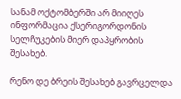სანამ ოქტომბერში არ მიიღეს ინფორმაცია ქსერიგორდონის სელჩუკების მიერ დაპყრობის შესახებ.

რენო დე ბრეის შესახებ გავრცელდა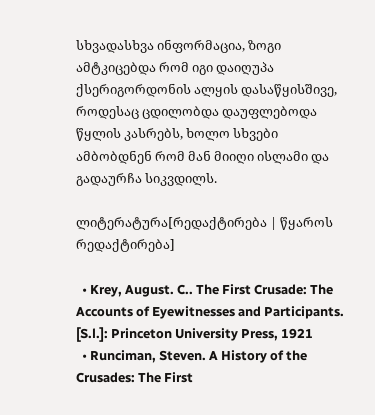სხვადასხვა ინფორმაცია, ზოგი ამტკიცებდა რომ იგი დაიღუპა ქსერიგორდონის ალყის დასაწყისშივე, როდესაც ცდილობდა დაუფლებოდა წყლის კასრებს, ხოლო სხვები ამბობდნენ რომ მან მიიღი ისლამი და გადაურჩა სიკვდილს.

ლიტერატურა[რედაქტირება | წყაროს რედაქტირება]

  • Krey, August. C.. The First Crusade: The Accounts of Eyewitnesses and Participants. [S.l.]: Princeton University Press, 1921
  • Runciman, Steven. A History of the Crusades: The First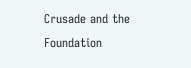Crusade and the Foundation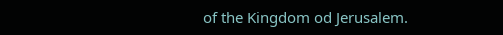of the Kingdom od Jerusalem.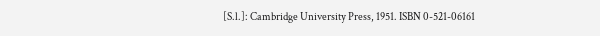[S.l.]: Cambridge University Press, 1951. ISBN 0-521-06161